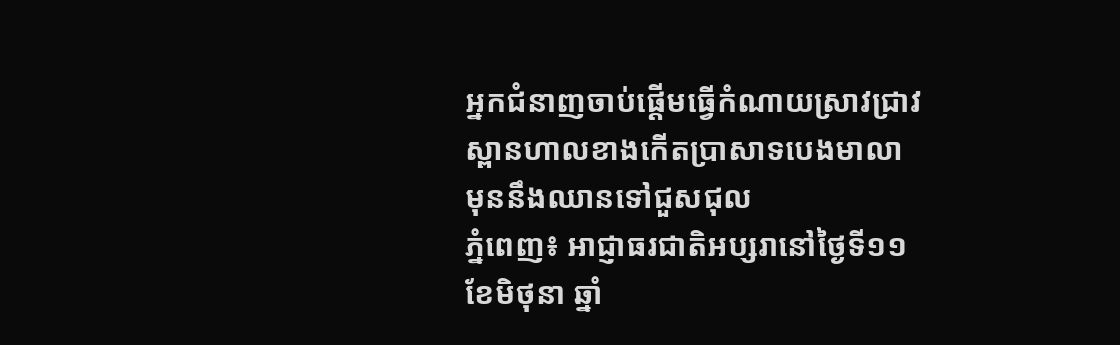អ្នកជំនាញចាប់ផ្តើមធ្វើកំណាយស្រាវជ្រាវស្ពានហាលខាងកើតប្រាសាទបេងមាលា មុននឹងឈានទៅជួសជុល
ភ្នំពេញ៖ អាជ្ញាធរជាតិអប្សរានៅថ្ងៃទី១១ ខែមិថុនា ឆ្នាំ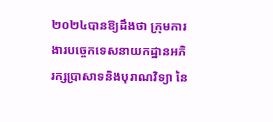២០២៤បានឱ្យដឹងថា ក្រុមការងារបច្ចេកទេសនាយកដ្ឋានអភិរក្សប្រាសាទនិងបុរាណវិទ្យា នៃ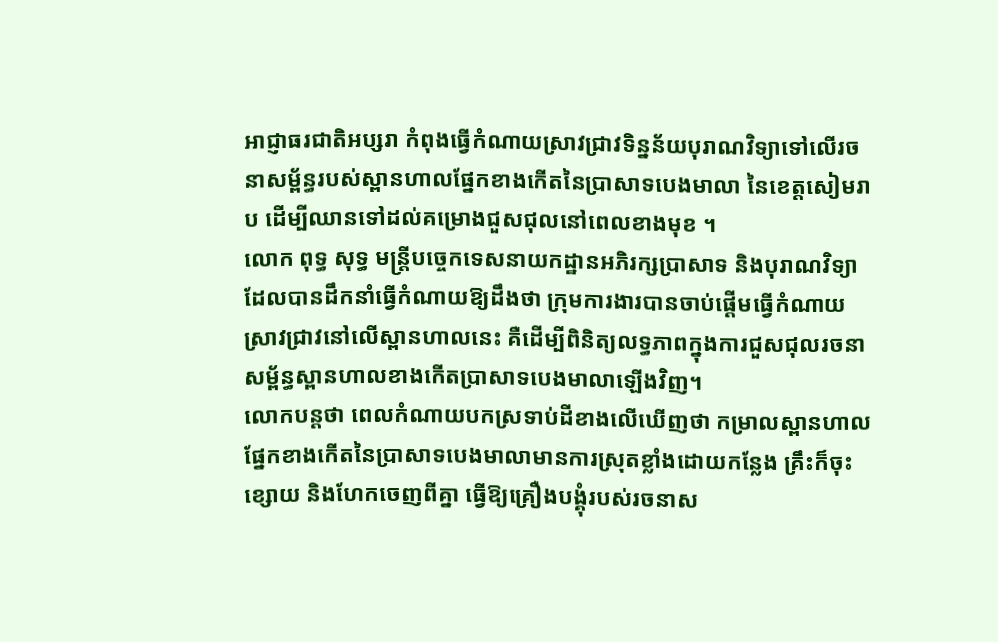អាជ្ញាធរជាតិអប្សរា កំពុងធ្វើកំណាយស្រាវជ្រាវទិន្នន័យបុរាណវិទ្យាទៅលើរចនាសម្ព័ន្ធរបស់ស្ពានហាលផ្នែកខាងកើតនៃប្រាសាទបេងមាលា នៃខេត្តសៀមរាប ដើម្បីឈានទៅដល់គម្រោងជួសជុលនៅពេលខាងមុខ ។
លោក ពុទ្ធ សុទ្ធ មន្ត្រីបច្ចេកទេសនាយកដ្ឋានអភិរក្សប្រាសាទ និងបុរាណវិទ្យា ដែលបានដឹកនាំធ្វើកំណាយឱ្យដឹងថា ក្រុមការងារបានចាប់ផ្ដើមធ្វើកំណាយស្រាវជ្រាវនៅលើស្ពានហាលនេះ គឺដើម្បីពិនិត្យលទ្ធភាពក្នុងការជួសជុលរចនាសម្ព័ន្ធស្ពានហាលខាងកើតប្រាសាទបេងមាលាឡើងវិញ។
លោកបន្តថា ពេលកំណាយបកស្រទាប់ដីខាងលើឃើញថា កម្រាលស្ពានហាលផ្នែកខាងកើតនៃប្រាសាទបេងមាលាមានការស្រុតខ្លាំងដោយកន្លែង គ្រឹះក៏ចុះខ្សោយ និងហែកចេញពីគ្នា ធ្វើឱ្យគ្រឿងបង្គុំរបស់រចនាស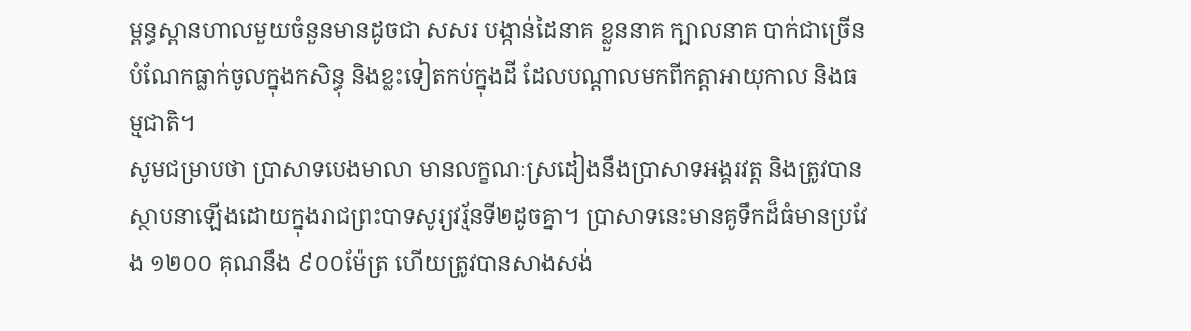ម្ពន្ធស្ពានហាលមួយចំនួនមានដូចជា សសរ បង្កាន់ដៃនាគ ខ្លួននាគ ក្បាលនាគ បាក់ជាច្រើនបំណែកធ្លាក់ចូលក្នុងកសិន្ធុ និងខ្លះទៀតកប់ក្នុងដី ដែលបណ្តាលមកពីកត្តាអាយុកាល និងធម្មជាតិ។
សូមជម្រាបថា ប្រាសាទបេងមាលា មានលក្ខណៈស្រដៀងនឹងប្រាសាទអង្គរវត្ត និងត្រូវបានស្ថាបនាឡើងដោយក្នុងរាជព្រះបាទសូរ្យវរ្ម័នទី២ដូចគ្នា។ ប្រាសាទនេះមានគូទឹកដ៏ធំមានប្រវែង ១២០០ គុណនឹង ៩០០ម៉ែត្រ ហើយត្រូវបានសាងសង់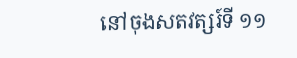នៅចុងសតវត្សរ៍ទី ១១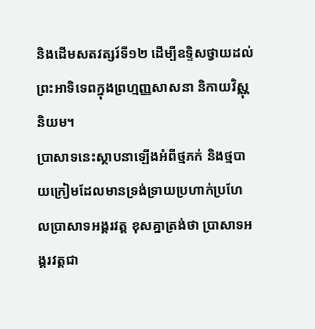និងដើមសតវត្សរ៍ទី១២ ដើម្បីឧទ្ទិសថ្វាយដល់ព្រះអាទិទេពក្នុងព្រហ្មញ្ញសាសនា និកាយវិស្ណុនិយម។
បា្រសាទនេះស្ថាបនាឡើងអំពីថ្មភក់ និងថ្មបាយក្រៀមដែលមានទ្រង់ទ្រាយប្រហាក់ប្រហែលប្រាសាទអង្គរវត្ត ខុសគ្នាត្រង់ថា ប្រាសាទអង្គរវត្តជា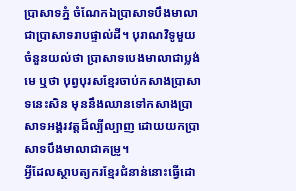ប្រាសាទភ្នំ ចំណែកឯប្រាសាទបឹងមាលាជាប្រាសាទរាបផ្ទាល់ដី។ បុរាណវិទូមួយចំនួនយល់ថា ប្រាសាទបេងមាលាជាប្លង់មេ ឬថា បុព្វបុរសខែ្មរចាប់កសាងប្រាសាទនេះសិន មុននឹងឈានទៅកសាងប្រាសាទអង្គរវត្តដ៏ល្បីល្បាញ ដោយយកប្រាសាទបឹងមាលាជាគម្រូ។
អ្វីដែលស្ថាបត្យករខែ្មរជំនាន់នោះធ្វើដោ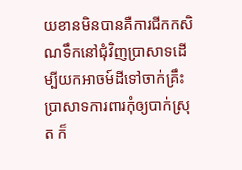យខានមិនបានគឺការជីកកសិណទឹកនៅជុំវិញប្រាសាទដើម្បីយកអាចម៍ដីទៅចាក់គ្រឹះប្រាសាទការពារកុំឲ្យបាក់ស្រុត ក៏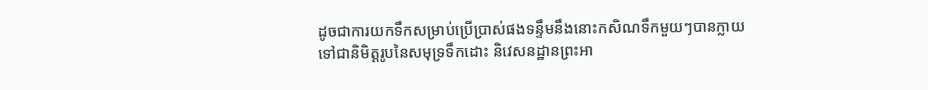ដូចជាការយកទឹកសម្រាប់ប្រើប្រាស់ផងទន្ទឹមនឹងនោះកសិណទឹកមួយៗបានក្លាយទៅជានិមិត្តរូបនៃសមុទ្រទឹកដោះ និវេសនដ្ឋានព្រះអា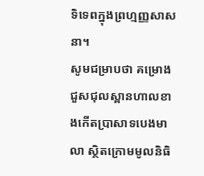ទិទេពក្នុងព្រហ្មញ្ញសាសនា។
សូមជម្រាបថា គម្រោងជួសជុលស្ពានហាលខាងកើតប្រាសាទបេងមាលា ស្ថិតក្រោមមូលនិធិ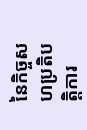នៃកិច្ចសហប្រតិបត្តិការ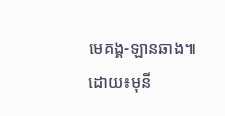មេគង្គ-ឡានឆាង៕
ដោយ៖មុនី